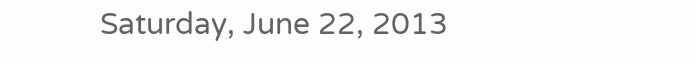Saturday, June 22, 2013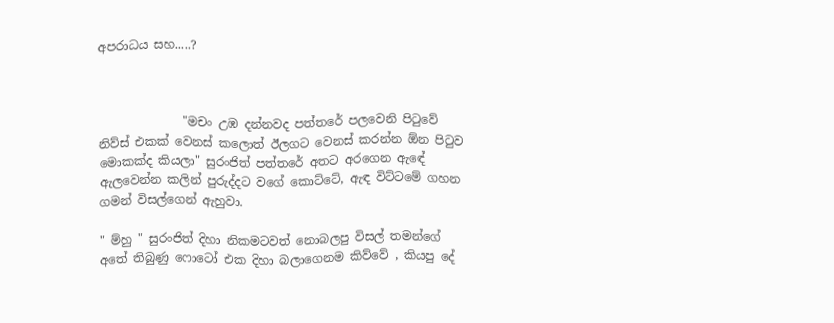අපරාධය සහ.....?



              "මචං උඹ දන්නවද පත්තරේ පලවෙනි පිටුවේ නිව්ස් එකක් වෙනස් කලොත් ඊලගට වෙනස් කරන්න ඕන පිටුව මොකක්ද කියලා" සුරංජිත් පත්තරේ අතට අරගෙන ඇඳේ ඇලවෙන්න කලින් පුරුද්දට වගේ කොට්ටේ, ඇඳ විට්ටමේ ගහන ගමන් විසල්ගෙන් ඇහුවා.

" ම්හු " සුරංජිත් දිහා නිකමටවත් නොබලපු විසල් තමන්ගේ අතේ තිබුණු ෆොටෝ එක දිහා බලාගෙනම කිව්වේ , කියපු දේ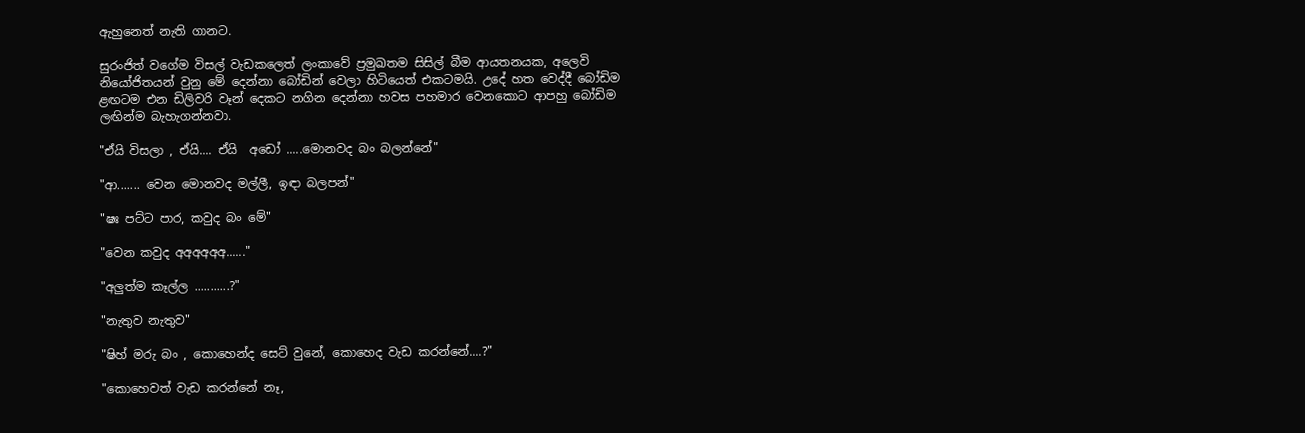ඇහුනෙත් නැති ගානට.

සුරංජිත් වගේම විසල් වැඩකලෙත් ලංකාවේ ප්‍රමුඛතම සිසිල් බීම ආයතනයක, අලෙවි නියෝජිතයන් වුනු මේ දෙන්නා බෝඩින් වෙලා හිටියෙත් එකටමයි. උදේ හත වෙද්දී බෝඩිම ළඟටම එන ඩිලිවරි වෑන් දෙකට නගින දෙන්නා හවස පහමාර වෙනකොට ආපහු බෝඩිම ලඟින්ම බැහැගන්නවා.

"ඒයි විසලා , ඒයි.... ඒයි  අඩෝ .....මොනවද බං බලන්නේ"

"ආ....... වෙන මොනවද මල්ලී, ඉඳා බලපන්"

"ෂඃ පට්ට පාර, කවුද බං මේ"

"වෙන කවුද අඅඅඅඅඅ......"

"අලුත්ම කෑල්ල ...........?"

"නැතුව නැතුව"

"ෂිහ් මරු බං , කොහෙන්ද සෙට් වුනේ, කොහෙද වැඩ කරන්නේ....?"

"කොහෙවත් වැඩ කරන්නේ නෑ,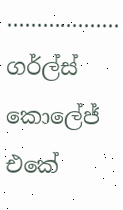................... ගර්ල්ස් කොලේජ් එකේ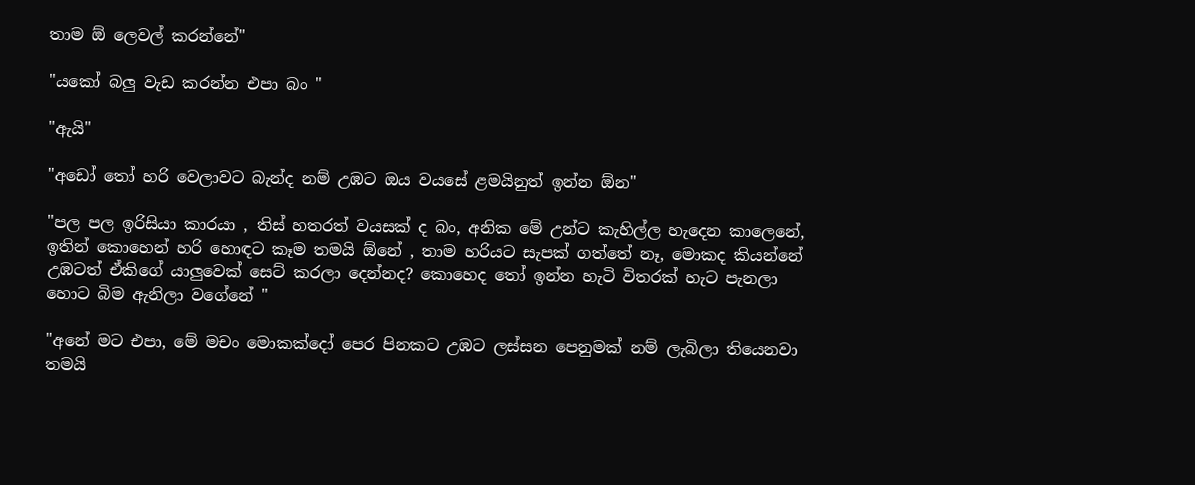තාම ඕ ලෙවල් කරන්නේ"

"යකෝ බලු වැඩ කරන්න එපා බං "

"ඇයි"

"අඩෝ තෝ හරි වෙලාවට බැන්ද නම් උඹට ඔය වයසේ ළමයිනුත් ඉන්න ඕන"

"පල පල ඉරිසියා කාරයා , තිස් හතරත් වයසක් ද බං, අනික මේ උන්ට කැහිල්ල හැදෙන කාලෙනේ, ඉතින් කොහෙන් හරි හොඳට කෑම තමයි ඕනේ , තාම හරියට සැපක් ගත්තේ නෑ, මොකද කියන්නේ උඹටත් ඒකිගේ යාලුවෙක් සෙට් කරලා දෙන්නද? කොහෙද තෝ ඉන්න හැටි විතරක් හැට පැනලා හොට බිම ඇනිලා වගේනේ "

"අනේ මට එපා, මේ මචං මොකක්දෝ පෙර පිනකට උඹට ලස්සන පෙනුමක් නම් ලැබිලා තියෙනවා තමයි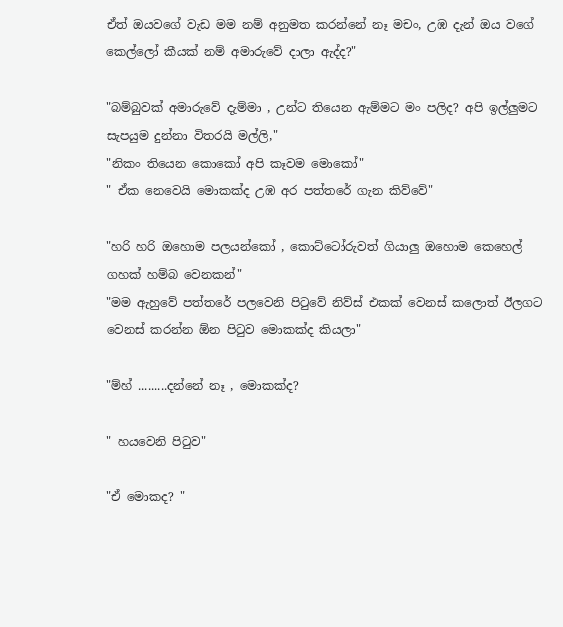ඒත් ඔයවගේ වැඩ මම නම් අනුමත කරන්නේ නෑ මචං, උඹ දැන් ඔය වගේ කෙල්ලෝ කීයක්‌ නම් අමාරුවේ දාලා ඇද්ද?"

"බම්බුවක් අමාරුවේ දැම්මා , උන්ට තියෙන ඇම්මට මං පලිද? අපි ඉල්ලුමට සැපයුම දුන්නා විතරයි මල්ලි,"
"නිකං තියෙන කොකෝ අපි කෑවම මොකෝ"
" ඒක නෙවෙයි මොකක්ද උඹ අර පත්තරේ ගැන කිව්වේ"

"හරි හරි ඔහොම පලයන්කෝ , කොට්ටෝරුවත් ගියාලු ඔහොම කෙහෙල් ගහක් හම්බ වෙනකන්"
"මම ඇහුවේ පත්තරේ පලවෙනි පිටුවේ නිව්ස් එකක් වෙනස් කලොත් ඊලගට වෙනස් කරන්න ඕන පිටුව මොකක්ද කියලා"

"ම්හ් .........දන්නේ නෑ , මොකක්ද?

" හයවෙනි පිටුව"

"ඒ මොකද? "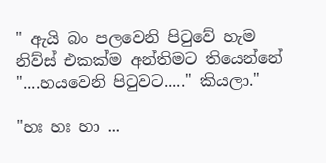" ඇයි බං පලවෙනි පිටුවේ හැම නිව්ස් එකක්ම අන්තිමට තියෙන්නේ "....හයවෙනි පිටුවට....." කියලා."

"හඃ හඃ හා ...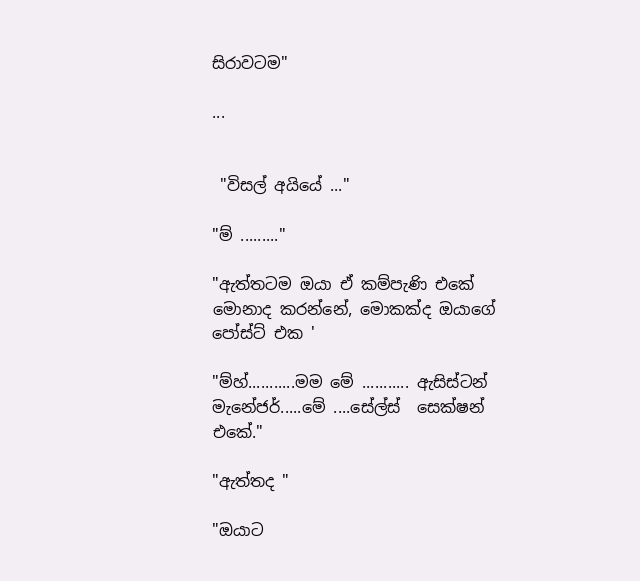සිරාවටම"

...


 "විසල් අයියේ ..."

"ම් ........."

"ඇත්තටම ඔයා ඒ කම්පැණි එකේ මොනාද කරන්නේ, මොකක්ද ඔයාගේ පෝස්ට් එක '

"ම්හ්...........මම මේ ........... ඇසිස්ටන් මැනේජර්.....මේ ....සේල්ස්  සෙක්ෂන් එකේ."

"ඇත්තද "

"ඔයාට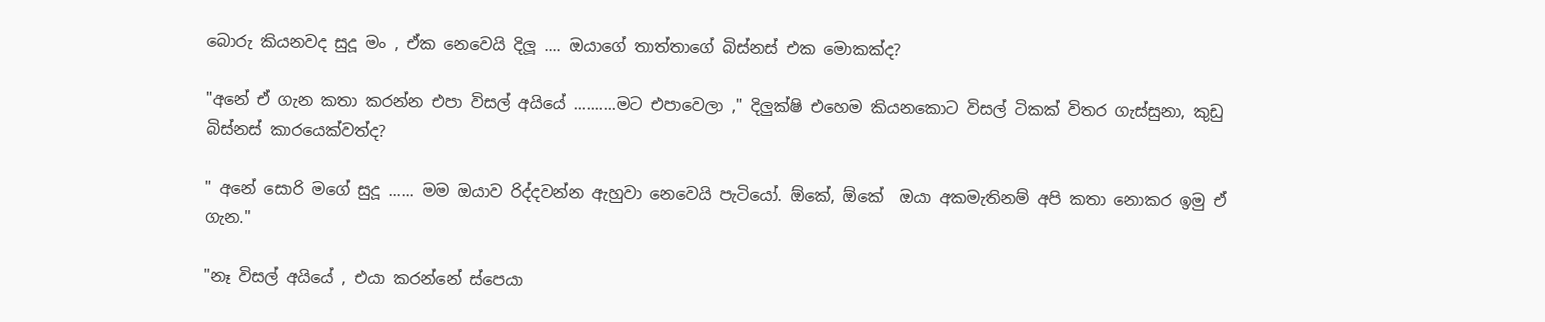බොරු කියනවද සුදූ මං , ඒක නෙවෙයි දිලූ .... ඔයාගේ තාත්තාගේ බිස්නස් එක මොකක්ද?

"අනේ ඒ ගැන කතා කරන්න එපා විසල් අයියේ ..........මට එපාවෙලා ," දිලුක්ෂි එහෙම කියනකොට විසල් ටිකක් විතර ගැස්සුනා, කුඩු බිස්නස් කාරයෙක්වත්ද?

" අනේ සොරි මගේ සුදූ ...... මම ඔයාව රිද්දවන්න ඇහුවා නෙවෙයි පැටියෝ. ඕකේ, ඕකේ  ඔයා අකමැතිනම් අපි කතා නොකර ඉමු ඒ ගැන."

"නෑ විසල් අයියේ , එයා කරන්නේ ස්පෙයා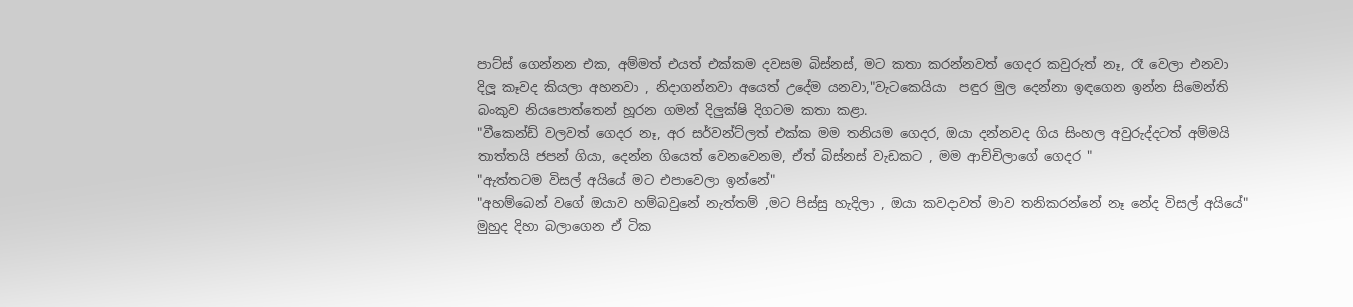පාට්ස් ගෙන්නන එක, අම්මත් එයත් එක්කම දවසම බිස්නස්, මට කතා කරන්නවත් ගෙදර කවුරුත් නෑ, රෑ වෙලා එනවා  දිලූ කෑවද කියලා අහනවා , නිදාගන්නවා අයෙත් උදේම යනවා,"වැටකෙයියා  පඳුර මුල දෙන්නා ඉඳගෙන ඉන්න සිමෙන්ති බංකුව නියපොත්තෙන් හූරන ගමන් දිලුක්ෂි දිගටම කතා කළා.
"වීකෙන්ඩ් වලවත් ගෙදර නෑ, අර සර්වන්ට්ලත් එක්ක මම තනියම ගෙදර, ඔයා දන්නවද ගිය සිංහල අවුරුද්දටත් අම්මයි තාත්තයි ජපන් ගියා, දෙන්න ගියෙත් වෙනවෙනම, ඒත් බිස්නස් වැඩකට , මම ආච්චිලාගේ ගෙදර "
"ඇත්තටම විසල් අයියේ මට එපාවෙලා ඉන්නේ"
"අහම්බෙන් වගේ ඔයාව හම්බවුනේ නැත්තම් ,මට පිස්සු හැදිලා , ඔයා කවදාවත් මාව තනිකරන්නේ නෑ නේද විසල් අයියේ" මුහුද දිහා බලාගෙන ඒ ටික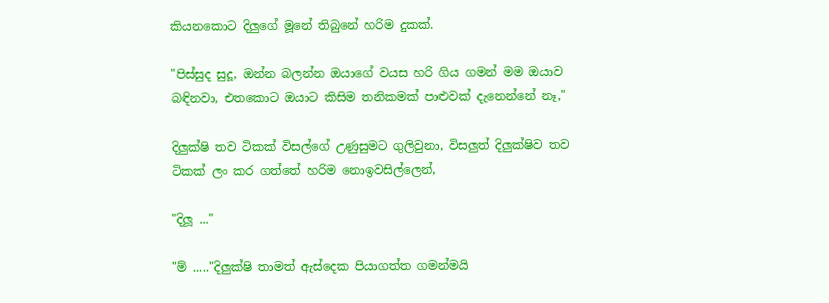කියනකොට දිලුගේ මූනේ තිබුනේ හරිම දුකක්.

"පිස්සුද සුදූ, ඔන්න බලන්න ඔයාගේ වයස හරි ගිය ගමන් මම ඔයාව බඳිනවා, එතකොට ඔයාට කිසිම තනිකමක් පාළුවක් දැනෙන්නේ නෑ,"

දිලුක්ෂි තව ටිකක් විසල්ගේ උණුසුමට ගුලිවුනා, විසලුත් දිලුක්ෂිව තව ටිකක් ලං කර ගත්තේ හරිම නොඉවසිල්ලෙන්,

"දිලූ ..."

"ම් ....."දිලුක්ෂි තාමත් ඇස්දෙක පියාගත්ත ගමන්මයි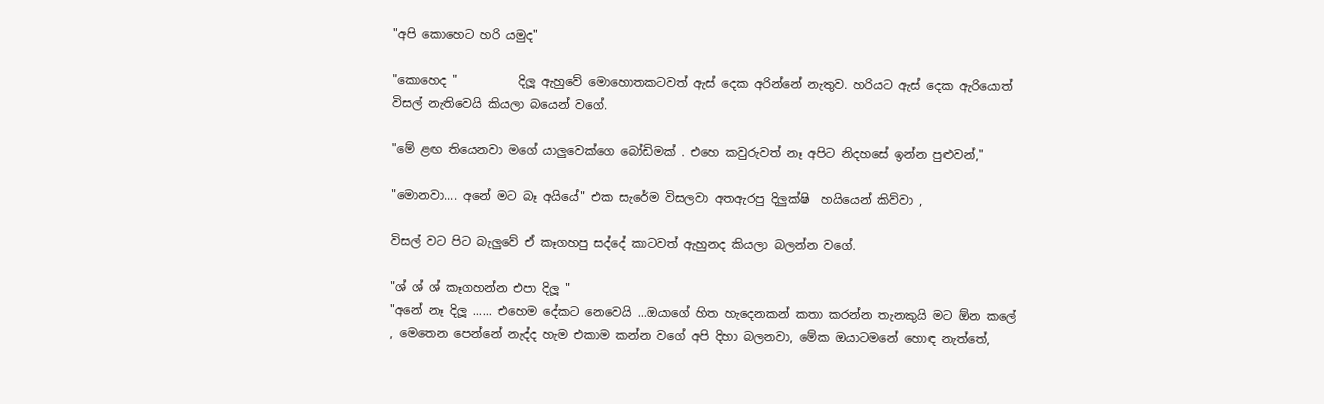"අපි කොහෙට හරි යමුද"

"කොහෙද "          දිලූ ඇහුවේ මොහොතකටවත් ඇස් දෙක අරින්නේ නැතුව. හරියට ඇස් දෙක ඇරියොත් විසල් නැතිවෙයි කියලා බයෙන් වගේ.

"මේ ළඟ තියෙනවා මගේ යාලුවෙක්ගෙ බෝඩිමක් . එහෙ කවුරුවත් නෑ අපිට නිදහසේ ඉන්න පුළුවන්,"

"මොනවා.... අනේ මට බෑ අයියේ" එක සැරේම විසලවා අතඇරපු දිලුක්ෂි  හයියෙන් කිව්වා ,

විසල් වට පිට බැලුවේ ඒ කෑගහපු සද්දේ කාටවත් ඇහුනද කියලා බලන්න වගේ.

"ශ් ශ් ශ් කෑගහන්න එපා දිලූ "
"අනේ නෑ දිලූ ...... එහෙම දේකට නෙවෙයි ...ඔයාගේ හිත හැදෙනකන් කතා කරන්න තැනකුයි මට ඕන කලේ , මෙතෙන පෙන්නේ නැද්ද හැම එකාම කන්න වගේ අපි දිහා බලනවා, මේක ඔයාටමනේ හොඳ නැත්තේ,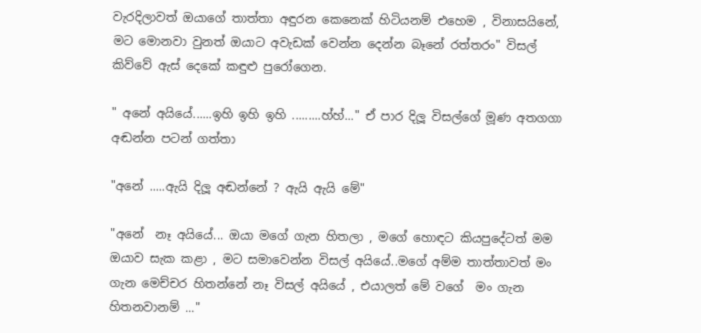වැරදිලාවත් ඔයාගේ තාත්තා අඳුරන කෙනෙක් හිටියනම් එහෙම , විනාසයිනේ, මට මොනවා වුනත් ඔයාට අවැඩක් වෙන්න දෙන්න බෑනේ රත්තරං" විසල් කිව්වේ ඇස් දෙකේ කඳුළු පුරෝගෙන.

" අනේ අයියේ......ඉහි ඉහි ඉහි .........හ්හ්..." ඒ පාර දිලූ විසල්ගේ මූණ අතගගා අඬන්න පටන් ගත්තා

"අනේ .....ඇයි දිලූ අඬන්නේ ? ඇයි ඇයි මේ"

"අනේ  නෑ අයියේ... ඔයා මගේ ගැන හිතලා , මගේ හොඳට කියපුදේටත් මම ඔයාව සැක කළා , මට සමාවෙන්න විසල් අයියේ..මගේ අම්ම තාත්තාවත් මං ගැන මෙච්චර හිතන්නේ නෑ විසල් අයියේ , එයාලත් මේ වගේ  මං ගැන හිතනවානම් ..."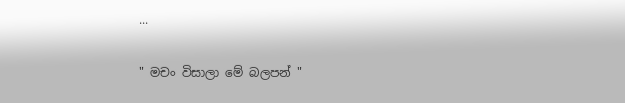...

" මචං විසාලා මේ බලපන් "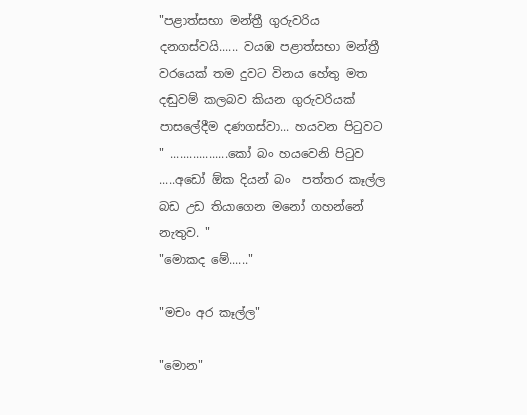"පළාත්සභා මන්ත්‍රී ගුරුවරිය දනගස්වයි...... වයඹ පළාත්සභා මන්ත්‍රී වරයෙක් තම දුවට විනය හේතු මත දඬුවම් කලබව කියන ගුරුවරියක් පාසලේදීම දණගස්වා... හයවන පිටුවට " ..................කෝ බං හයවෙනි පිටුව .....අඩෝ ඕක දියන් බං  පත්තර කෑල්ල බඩ උඩ තියාගෙන මනෝ ගහන්නේ නැතුව. "
"මොකද මේ......"

"මචං අර කෑල්ල"

"මොන"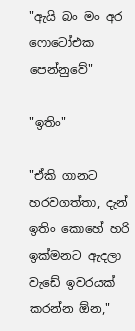"ඇයි බං මං අර ෆොටෝඑක පෙන්නුවේ"

"ඉතිං"

"ඒකි ගානට හරවගත්තා, දැන් ඉතිං කොහේ හරි ඉක්මනට ඇදලා වැඩේ ඉවරයක්‌ කරන්න ඕන,"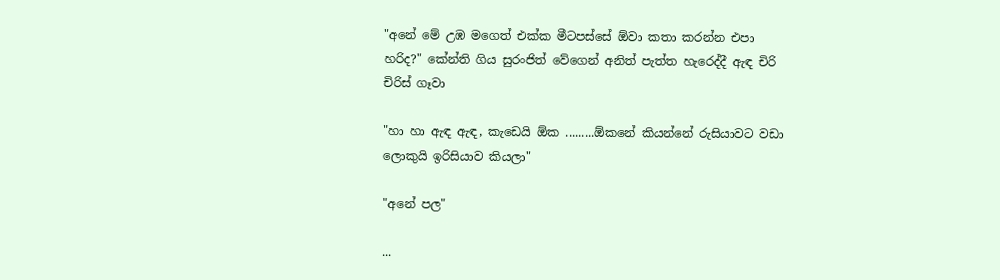"අනේ මේ උඹ මගෙත් එක්ක මීටපස්සේ ඕවා කතා කරන්න එපා හරිද?" කේන්ති ගිය සුරංජිත් වේගෙන් අනිත් පැත්ත හැරෙද්දී ඇඳ චිරි චිරිස් ගෑවා

"හා හා ඇඳ ඇඳ, කැඩෙයි ඕක .........ඕකනේ කියන්නේ රුසියාවට වඩා ලොකුයි ඉරිසියාව කියලා"

"අනේ පල"

...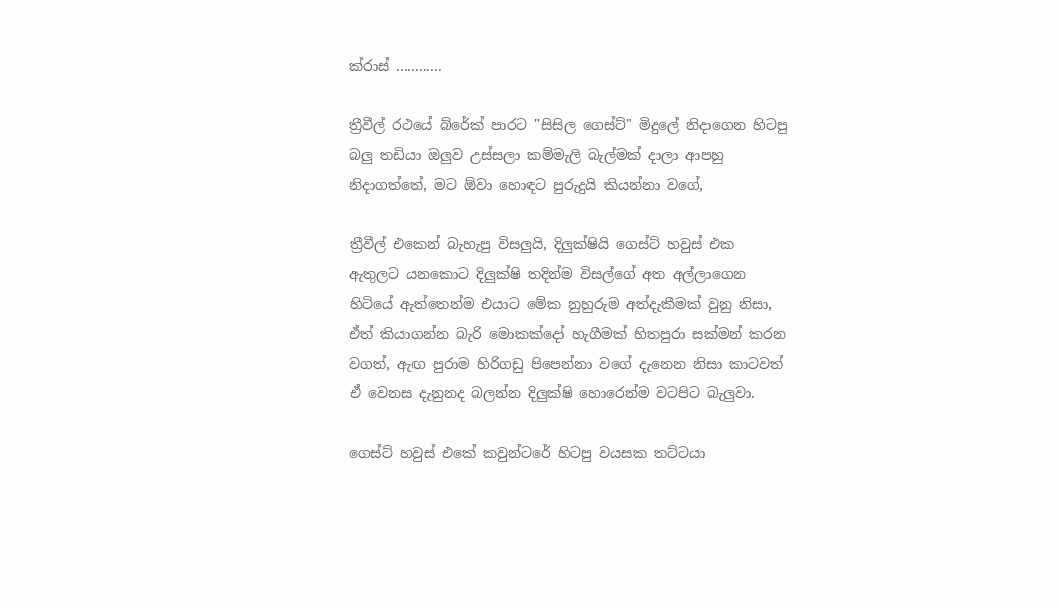ක්රාස් ............

ත්‍රීවීල් රථයේ බ්රේක් පාරට "සිසිල ගෙස්ට්" මිදුලේ නිදාගෙන හිටපු බලු තඩියා ඔලුව උස්සලා කම්මැලි බැල්මක් දාලා ආපහු නිදාගත්තේ, මට ඕවා හොඳට පුරුදුයි කියන්නා වගේ,

ත්‍රීවීල් එකෙන් බැහැපු විසලුයි, දිලුක්ෂියි ගෙස්ට් හවුස් එක ඇතුලට යනකොට දිලුක්ෂි තදින්ම විසල්ගේ අත අල්ලාගෙන හිටියේ ඇත්තෙන්ම එයාට මේක නුහුරුම අත්දැකීමක් වුනු නිසා, ඒත් කියාගන්න බැරි මොකක්දෝ හැගීමක් හිතපුරා සක්මන් කරන වගත්, ඇඟ පුරාම හිරිගඩු පිපෙන්නා වගේ දැනෙන නිසා කාටවත් ඒ වෙනස දැනුනද බලන්න දිලුක්ෂි හොරෙන්ම වටපිට බැලුවා.

ගෙස්ට් හවුස් එකේ කවුන්ටරේ හිටපු වයසක තට්ටයා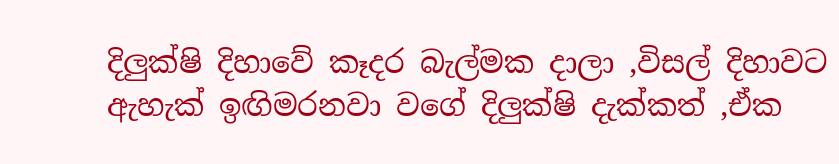දිලුක්ෂි දිහාවේ කෑදර බැල්මක දාලා ,විසල් දිහාවට ඇහැක් ඉඟිමරනවා වගේ දිලුක්ෂි දැක්කත් ,ඒක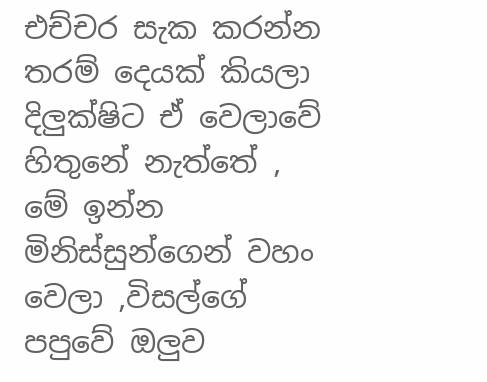එච්චර සැක කරන්න තරම් දෙයක් කියලා දිලුක්ෂිට ඒ වෙලාවේ හිතුනේ නැත්තේ , මේ ඉන්න මිනිස්සුන්ගෙන් වහං වෙලා ,විසල්ගේ පපුවේ ඔලුව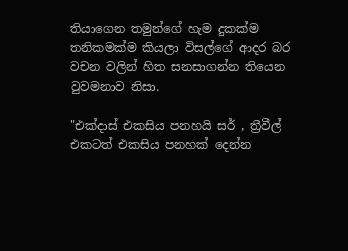තියාගෙන තමුන්ගේ හැම දුකක්ම තනිකමක්ම කියලා විසල්ගේ ආදර බර වචන වලින් හිත සනසාගන්න තියෙන වුවමනාව නිසා.

"එක්දාස් එකසිය පනහයි සර් , ත්‍රීවීල් එකටත් එකසිය පනහක් දෙන්න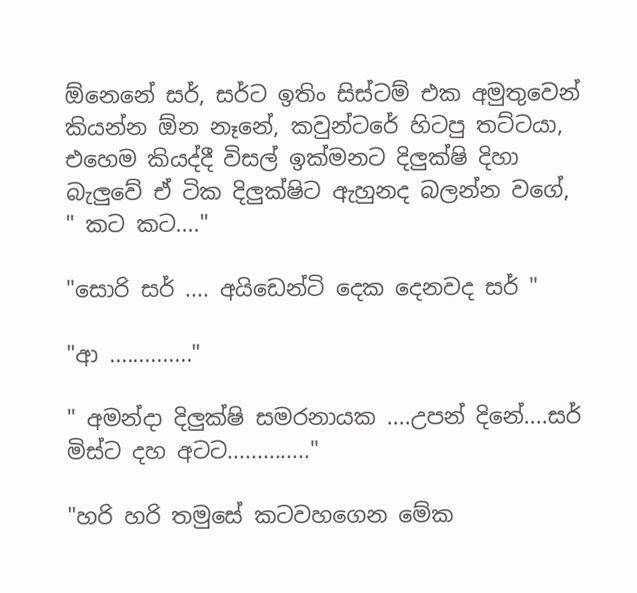ඕනෙනේ සර්, සර්ට ඉතිං සිස්ටම් එක අමුතුවෙන් කියන්න ඕන නෑනේ, කවුන්ටරේ හිටපු තට්ටයා, එහෙම කියද්දී විසල් ඉක්මනට දිලුක්ෂි දිහා බැලුවේ ඒ ටික දිලුක්ෂිට ඇහුනද බලන්න වගේ,
" කට කට...."

"සොරි සර් .... අයිඩෙන්ටි දෙක දෙනවද සර් "

"ආ .............."

" අමන්දා දිලුක්ෂි සමරනායක ....උපන් දිනේ....සර් මිස්ට දහ අටට.............."

"හරි හරි තමුසේ කටවහගෙන මේක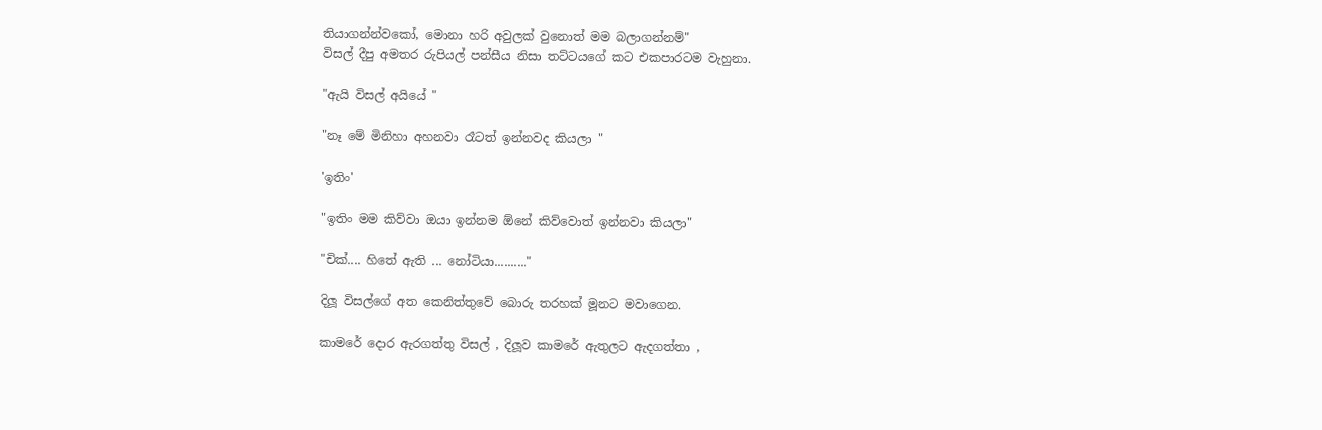තියාගන්න්වකෝ, මොනා හරි අවුලක් වුනොත් මම බලාගන්නම්"
විසල් දීපු අමතර රුපියල් පන්සීය නිසා තට්ටයගේ කට එකපාරටම වැහුනා.

"ඇයි විසල් අයියේ "

"නෑ මේ මිනිහා අහනවා රෑටත් ඉන්නවද කියලා "

'ඉතිං'

"ඉතිං මම කිව්වා ඔයා ඉන්නම ඕනේ කිව්වොත් ඉන්නවා කියලා"

"චික්.... හිතේ ඇති ... නෝටියා.........."

දිලූ විසල්ගේ අත කෙනිත්තුවේ බොරු තරහක් මූනට මවාගෙන.

කාමරේ දොර ඇරගත්තු විසල් , දිලූව කාමරේ ඇතුලට ඇදගත්තා ,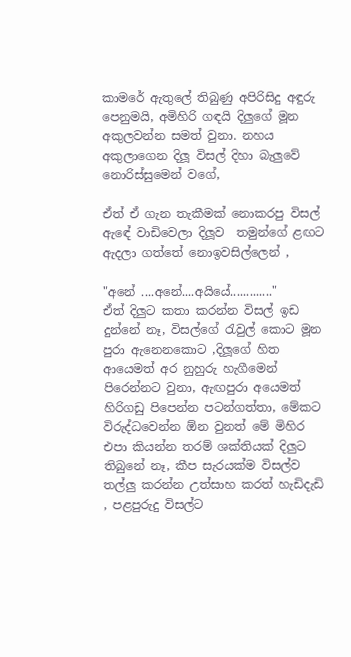කාමරේ ඇතුලේ තිබුණු අපිරිසිදු අඳුරු පෙනුමයි, අමිහිරි ගඳයි දිලුගේ මූන අකුලවන්න සමත් වුනා. නහය අකුලාගෙන දිලූ විසල් දිහා බැලුවේ නොරිස්සුමෙන් වගේ,

ඒත් ඒ ගැන තැකීමක් නොකරපු විසල් ඇඳේ වාඩිවෙලා දිලූව  තමුන්ගේ ළඟට ඇදලා ගත්තේ නොඉවසිල්ලෙන් ,

"අනේ ....අනේ....අයියේ............."
ඒත් දිලුට කතා කරන්න විසල් ඉඩ දුන්නේ නෑ, විසල්ගේ රැවුල් කොට මූන පුරා ඇනෙනකොට ,දිලූගේ හිත ආයෙමත් අර නුහුරු හැගීමෙන් පිරෙන්නට වුනා, ඇඟපුරා අයෙමත් හිරිගඩු පිපෙන්න පටන්ගත්තා, මේකට විරුද්ධවෙන්න ඕන වුනත් මේ මිහිර එපා කියන්න තරම් ශක්තියක් දිලුට තිබුනේ නෑ, කීප සැරයක්ම විසල්ව තල්ලු කරන්න උත්සාහ කරත් හැඩිදැඩි , පළපුරුදු විසල්ට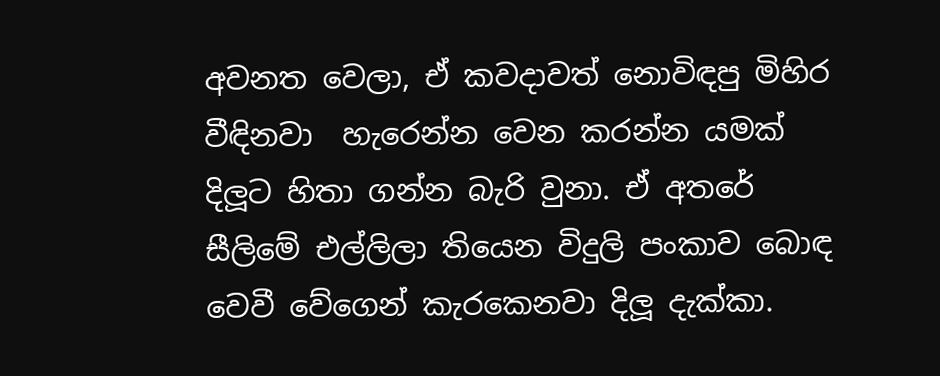අවනත වෙලා, ඒ කවදාවත් නොවිඳපු මිහිර වීඳිනවා  හැරෙන්න වෙන කරන්න යමක් දිලූට හිතා ගන්න බැරි වුනා. ඒ අතරේ සීලිමේ එල්ලිලා තියෙන විදුලි පංකාව බොඳ වෙවී වේගෙන් කැරකෙනවා දිලූ දැක්කා.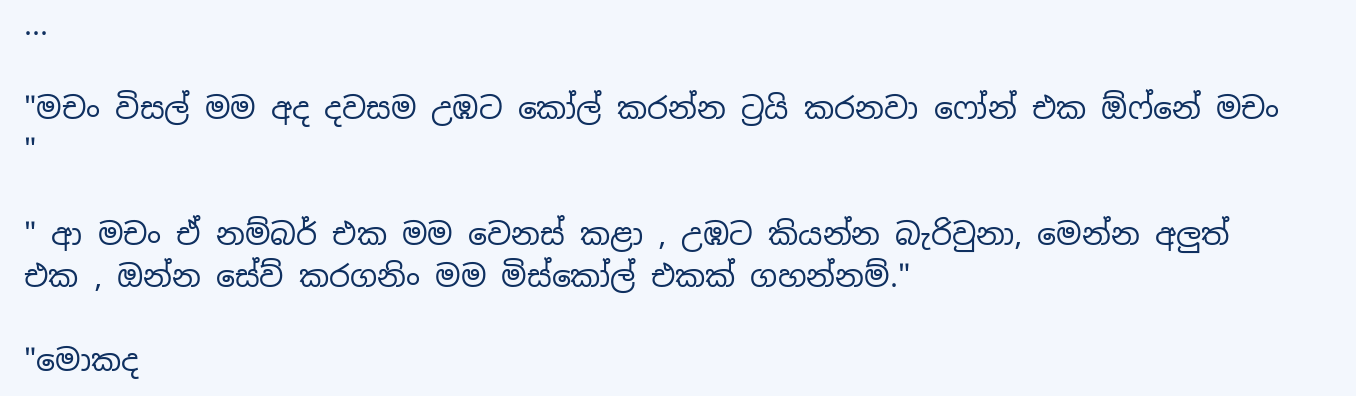...

"මචං විසල් මම අද දවසම උඹට කෝල් කරන්න ට්‍රයි කරනවා ෆෝන් එක ඕෆ්නේ මචං "

" ආ මචං ඒ නම්බර් එක මම වෙනස් කළා , උඹට කියන්න බැරිවුනා, මෙන්න අලුත් එක , ඔන්න සේව් කරගනිං මම මිස්කෝල් එකක් ගහන්නම්."

"මොකද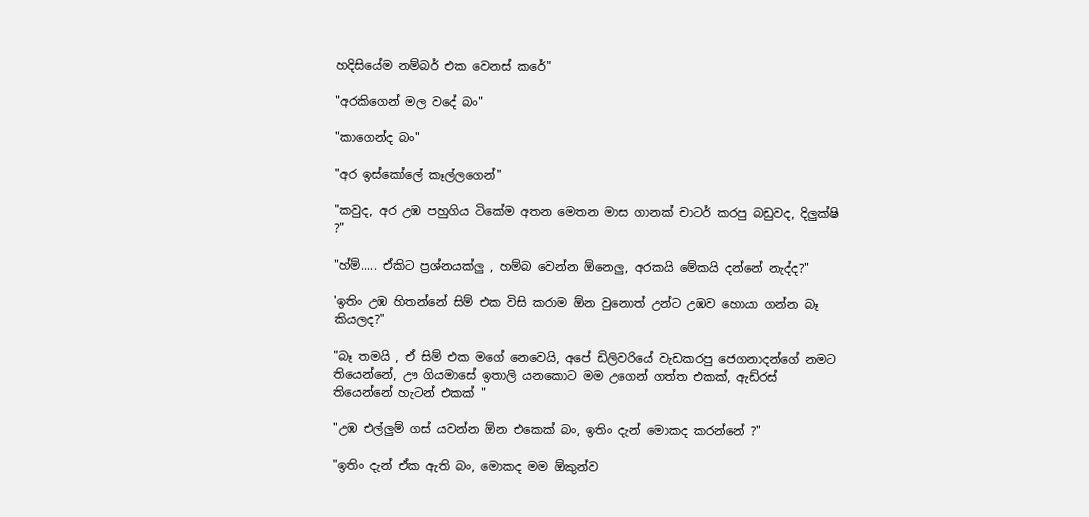හදිසියේම නම්බර් එක වෙනස් කරේ"

"අරකිගෙන් මල වදේ බං"

"කාගෙන්ද බං"

"අර ඉස්කෝලේ කෑල්ලගෙන්"

"කවුද, අර උඹ පහුගිය ටිකේම අතන මෙතන මාස ගානක් චාටර් කරපු බඩුවද, දිලුක්ෂි ?"

"හ්ම්..... ඒකිට ප්‍රශ්නයක්ලු , හම්බ වෙන්න ඕනෙලු, අරකයි මේකයි දන්නේ නැද්ද?"

'ඉතිං උඹ හිතන්නේ සිම් එක විසි කරාම ඕන වුනොත් උන්ට උඹව හොයා ගන්න බෑ කියලද?"

"බෑ තමයි , ඒ සිම් එක මගේ නෙවෙයි, අපේ ඩිලිවරියේ වැඩකරපු ජෙගනාදන්ගේ නමට තියෙන්නේ, ඌ ගියමාසේ ඉතාලි යනකොට මම උගෙන් ගත්ත එකක්, ඇඩ්රස් තියෙන්නේ හැටන් එකක් "

"උඹ එල්ලුම් ගස් යවන්න ඕන එකෙක් බං, ඉතිං දැන් මොකද කරන්නේ ?"

"ඉතිං දැන් ඒක ඇති බං, මොකද මම ඕකුන්ව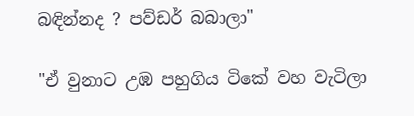බඳින්නද ? පව්ඩර් බබාලා"

"ඒ වුනාට උඹ පහුගිය ටිකේ වහ වැටිලා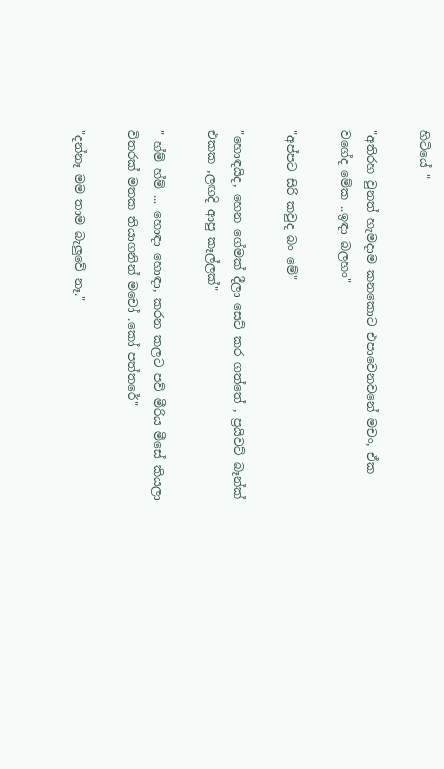හිටියේ "

"අතිරහ වුනත් හැමදාම කනකොට එපාවෙනවනේ මචං, ඒක වගේද මේක ..ඉඳා බලහං"

"අප්පට සිරි කවුද බං මේ"

"හොඳයිද, හෙන ගේමක් දීලා සෙට් කර ගත්තේ , ප්‍රයිවට් බෑන්ක් එකක ,ලඟදි ආපු කෑල්ලක්"

" හ්ම් හ්ම් ... හොඳා හොඳා, කරන කලට පව් මීරිය මීසේ කියලා විතරක් මතක තියාගනින් මචෝ .කෝ පත්තරේ"

"දන්නෑ මම තාම බැලුවේ නෑ."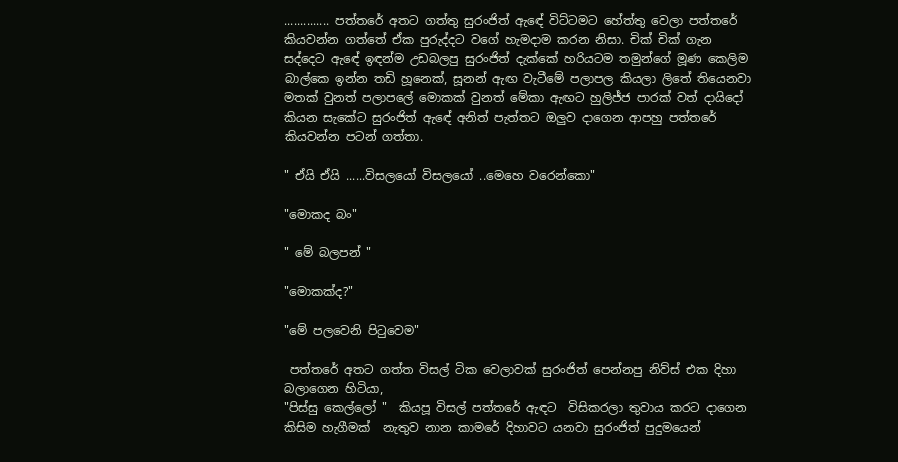.............. පත්තරේ අතට ගත්තු සුරංජිත් ඇඳේ විට්ටමට හේත්තු වෙලා පත්තරේ කියවන්න ගත්තේ ඒක පුරුද්දට වගේ හැමදාම කරන නිසා. චික් චික් ගැන සද්දෙට ඇඳේ ඉඳන්ම උඩබලපු සුරංජිත් දැක්කේ හරියටම තමුන්ගේ මූණ කෙලිම බාල්කෙ ඉන්න තඩි හූනෙක්, සූනන් ඇඟ වැටීමේ පලාපල කියලා ලිතේ තියෙනවා මතක් වුනත් පලාපලේ මොකක් වුනත් මේකා ඇඟට හුලිජ්ජ පාරක් වත් දායිදෝ කියන සැකේට සුරංජිත් ඇඳේ අනිත් පැත්තට ඔලුව දාගෙන ආපහු පත්තරේ කියවන්න පටන් ගත්තා.

" ඒයි ඒයි ......විසලයෝ විසලයෝ ..මෙහෙ වරෙන්කො"

"මොකද බං"

" මේ බලපන් "

"මොකක්ද?"

"මේ පලවෙනි පිටුවෙම"

 පත්තරේ අතට ගත්ත විසල් ටික වෙලාවක් සුරංජිත් පෙන්නපු නිව්ස් එක දිහා බලාගෙන හිටියා,
"පිස්සු කෙල්ලෝ "  කියපූ විසල් පත්තරේ ඇඳට  විසිකරලා තුවාය කරට දාගෙන කිසිම හැගීමක්  නැතුව නාන කාමරේ දිහාවට යනවා සුරංජිත් පුදුමයෙන්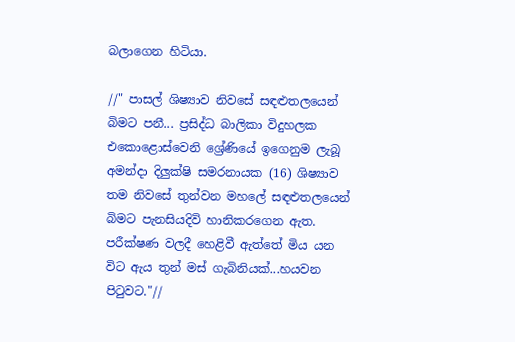බලාගෙන හිටියා.

//" පාසල් ශිෂ්‍යාව නිවසේ සඳළුතලයෙන් බිමට පනී... ප්‍රසිද්ධ බාලිකා විදුහලක එකොළොස්වෙනි ශ්‍රේණියේ ඉගෙනුම ලැබූ අමන්දා දිලුක්ෂි සමරනායක (16) ශිෂ්‍යාව තම නිවසේ තුන්වන මහලේ සඳළුතලයෙන් බිමට පැනසියදිවි හානිකරගෙන ඇත. පරීක්ෂණ වලදී හෙළිවී ඇත්තේ මිය යන විට ඇය තුන් මස් ගැබිනියක්...හයවන පිටුවට."//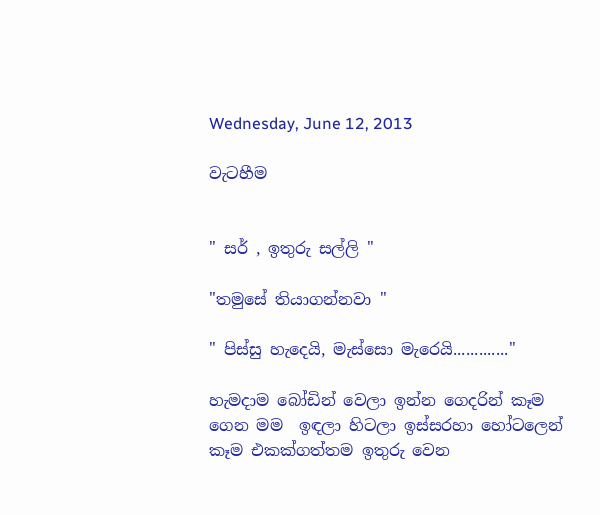Wednesday, June 12, 2013

වැටහීම


" සර් , ඉතුරු සල්ලි "

"තමුසේ තියාගන්නවා "

" පිස්සු හැදෙයි, මැස්සො මැරෙයි............."

හැමදාම බෝඩින් වෙලා ඉන්න ගෙදරින් කෑම ගෙන මම  ඉඳලා හිටලා ඉස්සරහා හෝටලෙන් කෑම එකක්ගත්තම ඉතුරු වෙන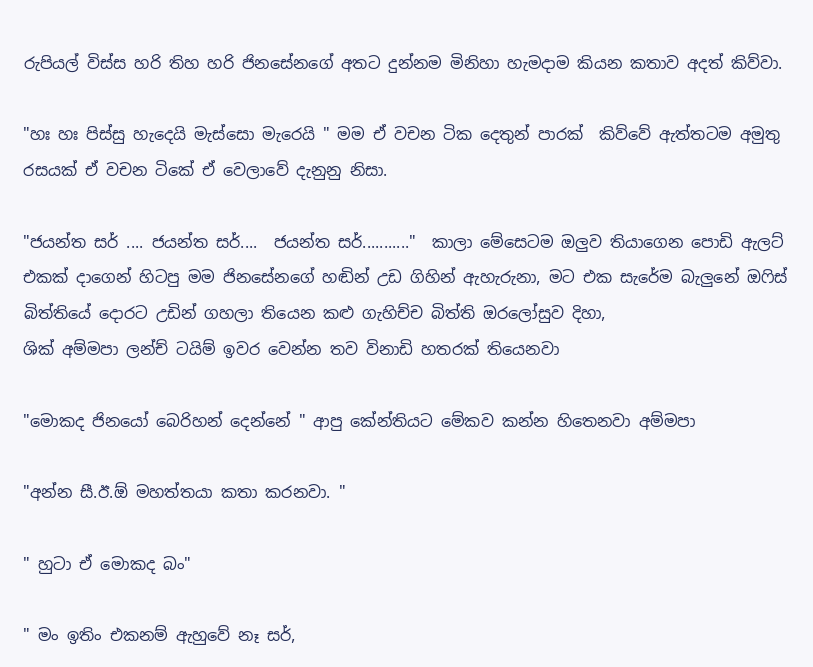රුපියල් විස්ස හරි තිහ හරි ජිනසේනගේ අතට දුන්නම මිනිහා හැමදාම කියන කතාව අදත් කිව්වා.

"හඃ හඃ පිස්සු හැදෙයි මැස්සො මැරෙයි " මම ඒ වචන ටික දෙතුන් පාරක්  කිව්වේ ඇත්තටම අමුතු රසයක් ඒ වචන ටිකේ ඒ වෙලාවේ දැනුනු නිසා.

"ජයන්ත සර් .... ජයන්ත සර්....  ජයන්ත සර්..........."  කාලා මේසෙටම ඔලුව තියාගෙන පොඩි ඇලට් එකක් දාගෙන් හිටපු මම ජිනසේනගේ හඬින් උඩ ගිහින් ඇහැරුනා, මට එක සැරේම බැලුනේ ඔෆිස් බිත්තියේ දොරට උඩින් ගහලා තියෙන කළු ගැහිච්ච බිත්ති ඔරලෝසුව දිහා,
ශික් අම්මපා ලන්ච් ටයිම් ඉවර වෙන්න තව විනාඩි හතරක් තියෙනවා

"මොකද ජිනයෝ බෙරිහන් දෙන්නේ " ආපු කේන්තියට මේකව කන්න හිතෙනවා අම්මපා

"අන්න සී.ඊ.ඕ මහත්තයා කතා කරනවා. "

" හුටා ඒ මොකද බං"

" මං ඉතිං එකනම් ඇහුවේ නෑ සර්,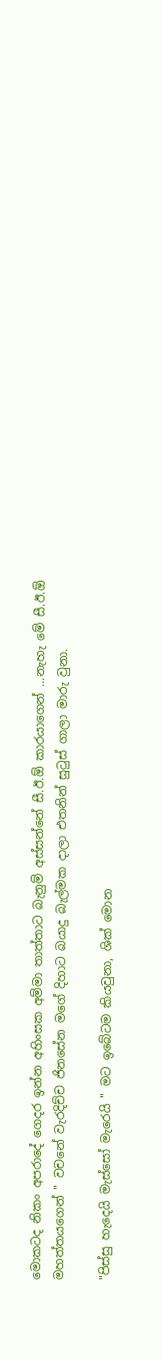මොකටද නිකං අපරාදේ ගෙදර ඉන්න අහිංසක අම්මා තාත්තාට බැනුම් අස්සන්නේ සී.ඊ.ඕ කාරයාගෙන් ...නැහැ මේ සී.ඊ.ඕ මහත්තයගෙන් " වචනේ වැරදිච්ච ජිනසේන මගේ දිහාට බයාදු බැල්මක දාලා එතනින් සුටුස්‌ ගාලා මාරු වුනා.

"පිස්සු හැදෙයි මැස්සෝ මැරෙයි " මට ඉබේටම කියවුනා, ශික් මොන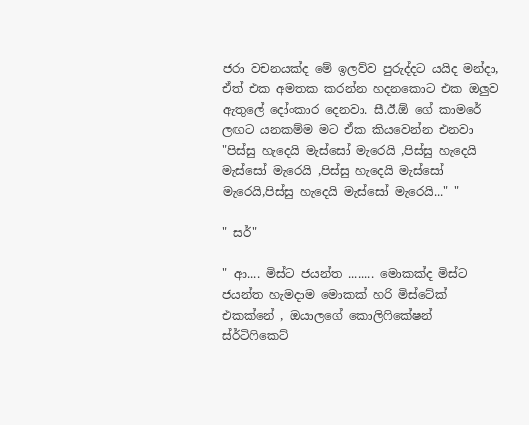ජරා වචනයක්ද මේ ඉලව්ව පුරුද්දට යයිද මන්දා, ඒත් එක අමතක කරන්න හදනකොට එක ඔලුව ඇතුලේ දෝංකාර දෙනවා. සී.ඊ.ඕ ගේ කාමරේ ලඟට යනකම්ම මට ඒක කියවෙන්න එනවා
"පිස්සු හැදෙයි මැස්සෝ මැරෙයි ,පිස්සු හැදෙයි මැස්සෝ මැරෙයි ,පිස්සු හැදෙයි මැස්සෝ මැරෙයි,පිස්සු හැදෙයි මැස්සෝ මැරෙයි..." "

" සර්"

" ආ.... මිස්ට ජයන්ත ........ මොකක්ද මිස්ට ජයන්ත හැමදාම මොකක් හරි මිස්ටේක් එකක්නේ , ඔයාලගේ කොලිෆිකේෂන් ස්ර්ටිෆිකෙට්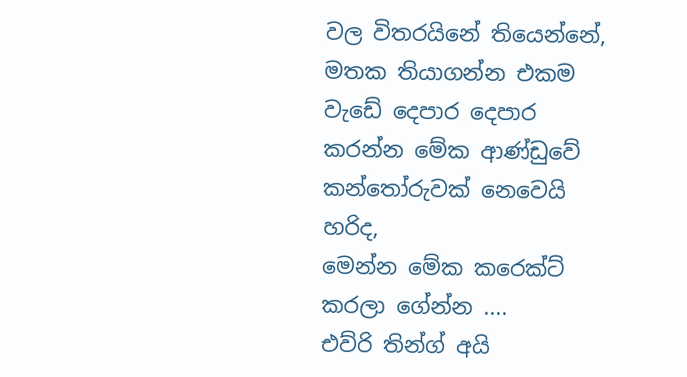වල විතරයිනේ තියෙන්නේ, මතක තියාගන්න එකම වැඩේ දෙපාර දෙපාර කරන්න මේක ආණ්ඩුවේ කන්තෝරුවක් නෙවෙයි හරිද,
මෙන්න මේක කරෙක්ට් කරලා ගේන්න ....
එව්රි තින්ග් අයි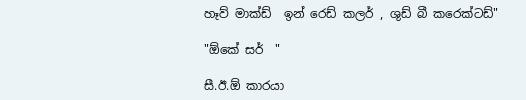හෑව් මාක්ඩ්  ඉන් රෙඩ් කලර් , ශුඩ් බී කරෙක්ටඩ්"

"ඕකේ සර්  "

සී.ඊ.ඕ කාරයා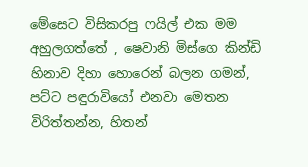මේසෙට විසිකරපු ෆයිල් එක මම අහුලගත්තේ , ෂෙවානි මිස්ගෙ කින්ඩි හිනාව දිහා හොරෙන් බලන ගමන්, පට්ට පඳුරාවියෝ එනවා මෙතන විරිත්තන්න, හිතන්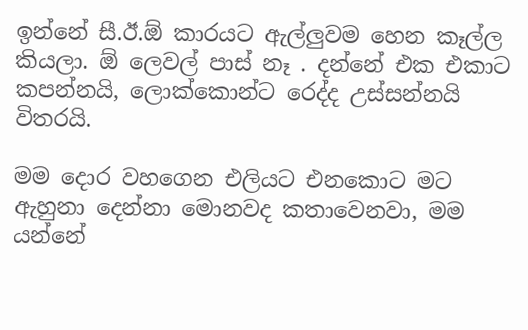ඉන්නේ සී.ඊ.ඕ කාරයට ඇල්ලුවම හෙන කෑල්ල කියලා. ඕ ලෙවල් පාස් නෑ . දන්නේ එක එකාට කපන්නයි, ලොක්කොන්ට රෙද්ද උස්සන්නයි විතරයි.

මම දොර වහගෙන එලියට එනකොට මට ඇහුනා දෙන්නා මොනවද කතාවෙනවා, මම යන්නේ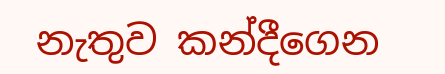නැතුව කන්දීගෙන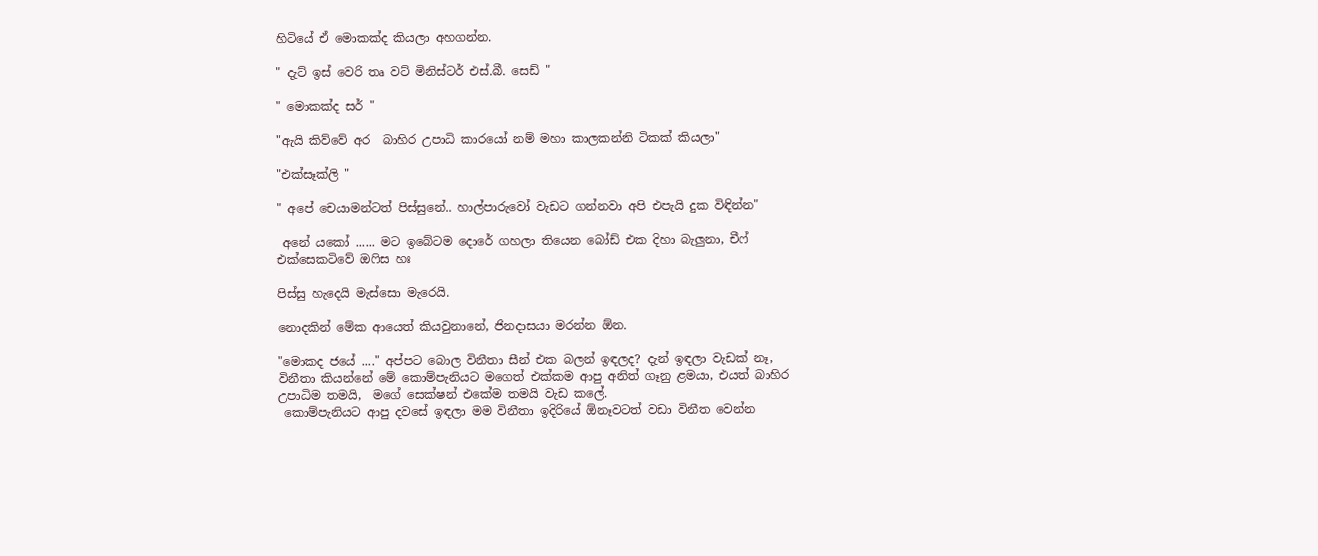හිටියේ ඒ මොකක්ද කියලා අහගන්න.

" දැට් ඉස් වෙරි තෘ වට් මිනිස්ටර් එස්.බී. සෙඩ් "

" මොකක්ද සර් "

"ඇයි කිව්වේ අර  බාහිර උපාධි කාරයෝ නම් මහා කාලකන්නි ටිකක් කියලා"

"එක්සෑක්ලි "

" අපේ චෙයාමන්ටත් පිස්සුනේ.. හාල්පාරුවෝ වැඩට ගන්නවා අපි එපැයි දුක විඳින්න"

 අනේ යකෝ ...... මට ඉබේටම දොරේ ගහලා තියෙන බෝඩ් එක දිහා බැලුනා, චීෆ් එක්සෙකටිවේ ඔෆිස හඃ

පිස්සු හැදෙයි මැස්සො මැරෙයි.

නොදකින් මේක ආයෙත් කියවුනානේ, ජිනදාසයා මරන්න ඕන.

"මොකද ජයේ ...." අප්පට බොල විනීතා සීන් එක බලන් ඉඳලද? දැන් ඉඳලා වැඩක් නෑ, විනීතා කියන්නේ මේ කොම්පැනියට මගෙත් එක්කම ආපු අනිත් ගෑනු ළමයා, එයත් බාහිර උපාධිම තමයි,  මගේ සෙක්ෂන් එකේම තමයි වැඩ කලේ.
 කොම්පැනියට ආපු දවසේ ඉඳලා මම විනීතා ඉදිරියේ ඕනෑවටත් වඩා විනීත වෙන්න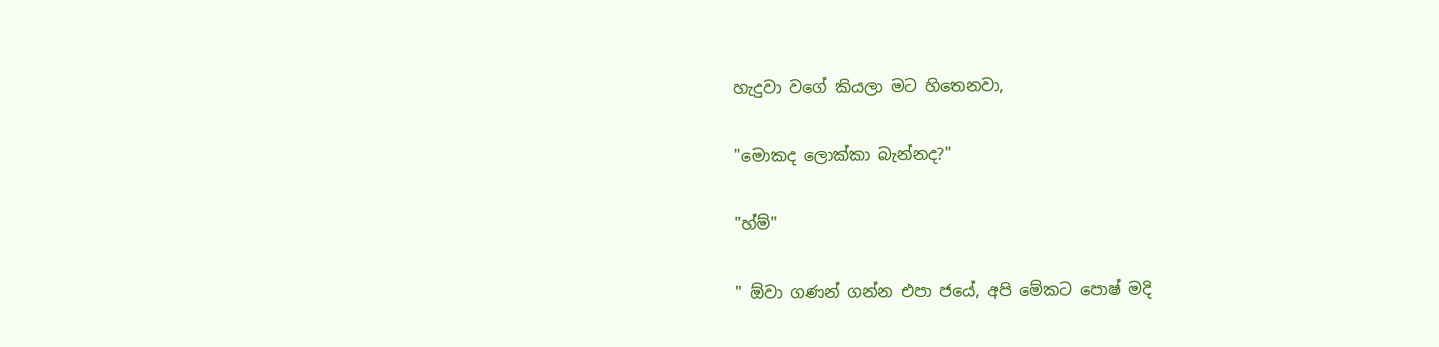හැදුවා වගේ කියලා මට හිතෙනවා,

"මොකද ලොක්කා බැන්නද?"

"හ්ම්"

" ඕවා ගණන් ගන්න එපා ජයේ, අපි මේකට පොෂ් මදි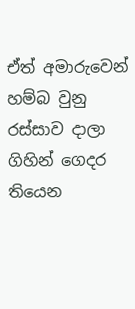ඒත් අමාරුවෙන් හම්බ වුනු රස්සාව දාලා ගිහින් ගෙදර තියෙන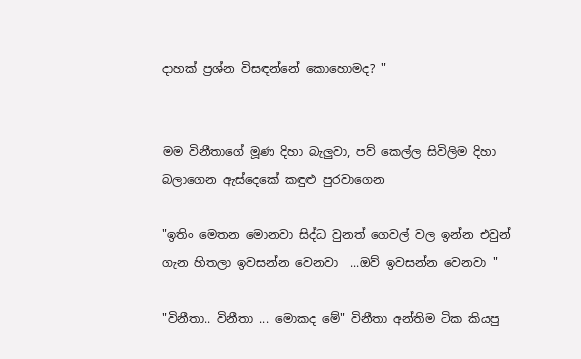දාහක් ප්‍රශ්න විසඳන්නේ කොහොමද? "


මම විනීතාගේ මූණ දිහා බැලුවා, පව් කෙල්ල සිවිලිම දිහා බලාගෙන ඇස්දෙකේ කඳුළු පුරවාගෙන

"ඉතිං මෙතන මොනවා සිද්ධ වුනත් ගෙවල් වල ඉන්න එවුන් ගැන හිතලා ඉවසන්න වෙනවා  ...ඔව් ඉවසන්න වෙනවා "

"විනීතා.. විනීතා ... මොකද මේ" විනීතා අන්තිම ටික කියපු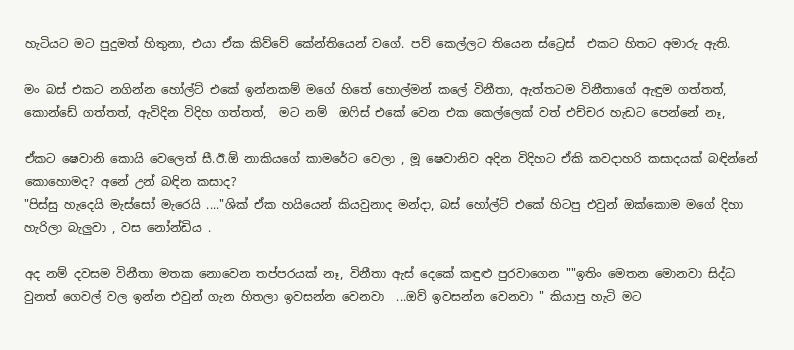හැටියට මට පුදුමත් හිතුනා, එයා ඒක කිව්වේ කේන්තියෙන් වගේ. පව් කෙල්ලට තියෙන ස්ට්‍රෙස්  එකට හිතට අමාරු ඇති.

මං බස් එකට නගින්න හෝල්ට් එකේ ඉන්නකම් මගේ හිතේ හොල්මන් කලේ විනීතා, ඇත්තටම විනීතාගේ ඇඳුම ගත්තත්, කොන්ඩේ ගත්තත්, ඇවිදින විදිහ ගත්තත්,  මට නම්  ඔෆිස් එකේ වෙන එක කෙල්ලෙක් වත් එච්චර හැඩට පෙන්නේ නෑ,

ඒකට ෂෙවානි කොයි වෙලෙත් සී.ඊ.ඕ නාකියගේ කාමරේට වෙලා , මූ ෂෙවානිව අදින විදිහට ඒකි කවදාහරි කසාදයක් බඳින්නේ කොහොමද? අනේ උන් බඳින කසාද?
"පිස්සු හැදෙයි මැස්සෝ මැරෙයි ...."ශික් ඒක හයියෙන් කියවුනාද මන්දා, බස් හෝල්ට් එකේ හිටපු එවුන් ඔක්කොම මගේ දිහා හැරිලා බැලුවා , වස නෝන්ඩිය .

අද නම් දවසම විනීතා මතක නොවෙන තප්පරයක් නෑ, විනීතා ඇස් දෙකේ කඳුළු පුරවාගෙන ""ඉතිං මෙතන මොනවා සිද්ධ වුනත් ගෙවල් වල ඉන්න එවුන් ගැන හිතලා ඉවසන්න වෙනවා  ...ඔව් ඉවසන්න වෙනවා " කියාපු හැටි මට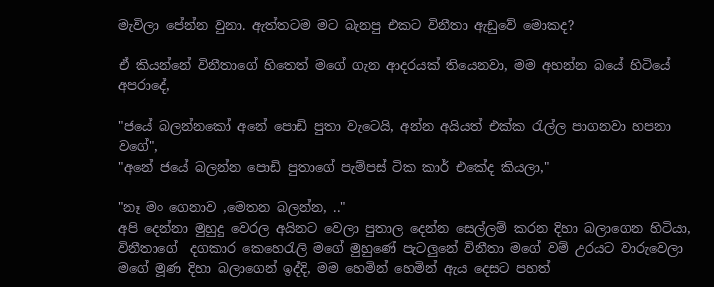මැවිලා පේන්න වුනා. ඇත්තටම මට බැනපු එකට විනීතා ඇඩුවේ මොකද?

ඒ කියන්නේ විනීතාගේ හිතෙත් මගේ ගැන ආදරයක් තියෙනවා, මම අහන්න බයේ හිටියේ අපරාදේ,

"ජයේ බලන්නකෝ අනේ පොඩි පුතා වැටෙයි, අන්න අයියත් එක්ක රැල්ල පාගනවා හපනා වගේ",
"අනේ ජයේ බලන්න පොඩි පුතාගේ පැම්පස් ටික කාර් එකේද කියලා,"

"නෑ මං ගෙනාව ,මෙතන බලන්න, .."
අපි දෙන්නා මුහුදු වෙරල අයිනට වෙලා පුතාල දෙන්න සෙල්ලම් කරන දිහා බලාගෙන හිටියා, විනීතාගේ  දගකාර කෙහෙරැලි මගේ මුහුණේ පැටලුනේ විනීතා මගේ වම් උරයට වාරුවෙලා මගේ මූණ දිහා බලාගෙන් ඉද්දි, මම හෙමින් හෙමින් ඇය දෙසට පහත්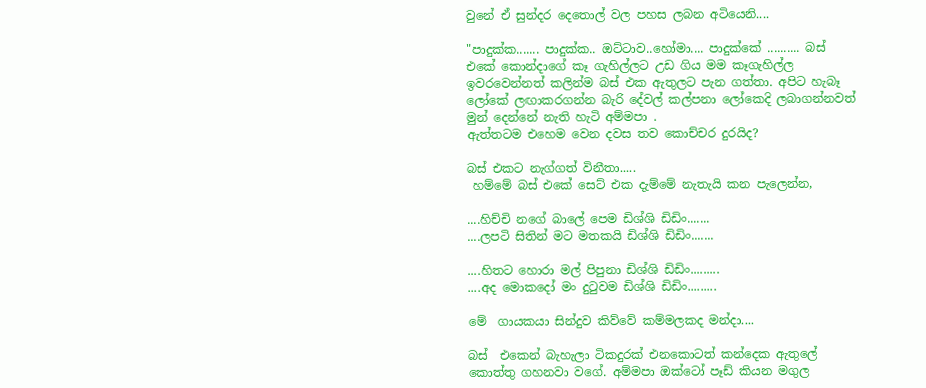වුනේ ඒ සුන්දර දෙතොල් වල පහස ලබන අටියෙනි....

"පාදුක්ක....... පාදුක්ක.. ඔට්ටාව..හෝමා.... පාදුක්කේ .......... බස් එකේ කොන්දාගේ කෑ ගැහිල්ලට උඩ ගිය මම කෑගැහිල්ල ඉවරවෙන්නත් කලින්ම බස් එක ඇතුලට පැන ගත්තා. අපිට හැබෑ ලෝකේ ලඟාකරගන්න බැරි දේවල් කල්පනා ලෝකෙදි ලබාගන්නවත් මුන් දෙන්නේ නැති හැටි අම්මපා .
ඇත්තටම එහෙම වෙන දවස තව කොච්චර දුරයිද?

බස් එකට නැග්ගත් විනීතා.....
 හම්මේ බස් එකේ සෙට් එක දැම්මේ නැතැයි කන පැලෙන්න,

....හිච්චි නගේ බාලේ පෙම ඩිශ්ශි ඩිඩිං.......
....ලපටි සිතින් මට මතකයි ඩිශ්ශි ඩිඩිං.......

....හිතට හොරා මල් පිපුනා ඩිශ්ශි ඩිඩිං.........
....අද මොකදෝ මං දුටුවම ඩිශ්ශි ඩිඩිං.........

මේ  ගායකයා සින්දුව කිව්වේ කම්මලකද මන්දා....

බස්  එකෙන් බැහැලා ටිකදුරක් එනකොටත් කන්දෙක ඇතුලේ කොත්තු ගහනවා වගේ. අම්මපා ඔක්ටෝ පෑඩ් කියන මගුල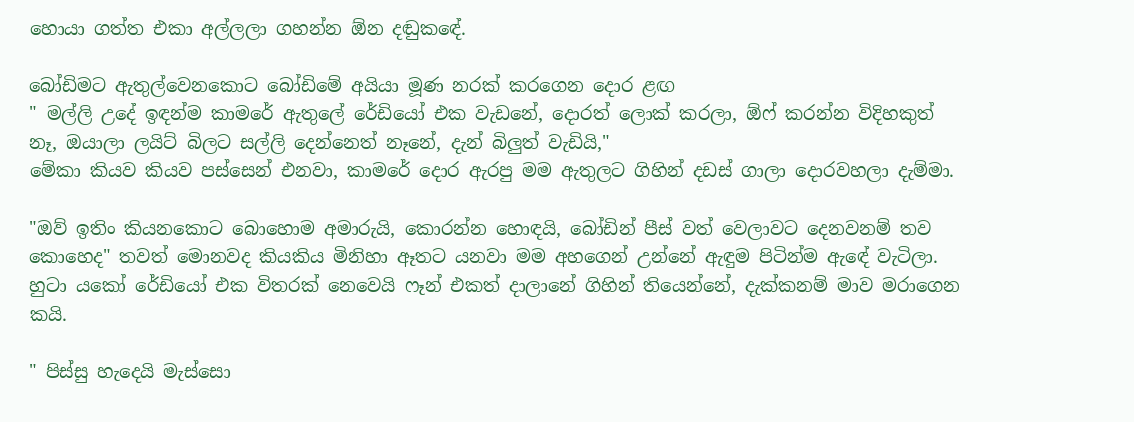හොයා ගත්ත එකා අල්ලලා ගහන්න ඕන දඬුකඳේ.

බෝඩිමට ඇතුල්වෙනකොට බෝඩිමේ අයියා මූණ නරක් කරගෙන දොර ළඟ
" මල්ලි උදේ ඉඳන්ම කාමරේ ඇතුලේ රේඩියෝ එක වැඩනේ, දොරත් ලොක් කරලා, ඕෆ් කරන්න විදිහකුත් නෑ, ඔයාලා ලයිට් බිලට සල්ලි දෙන්නෙත් නෑනේ, දැන් බිලුත් වැඩියි,"
මේකා කියව කියව පස්සෙන් එනවා, කාමරේ දොර ඇරපු මම ඇතුලට ගිහින් දඩස් ගාලා දොරවහලා දැම්මා.

"ඔව් ඉතිං කියනකොට බොහොම අමාරුයි, කොරන්න හොඳයි, බෝඩින් පීස්‌ වත් වෙලාවට දෙනවනම් තව කොහෙද" තවත් මොනවද කියකිය මිනිහා ඈතට යනවා මම අහගෙන් උන්නේ ඇඳුම පිටින්ම ඇඳේ වැටිලා.
හුටා යකෝ රේඩියෝ එක විතරක් නෙවෙයි ෆෑන් එකත් දාලානේ ගිහින් තියෙන්නේ, දැක්කනම් මාව මරාගෙන කයි.

" පිස්සු හැදෙයි මැස්සො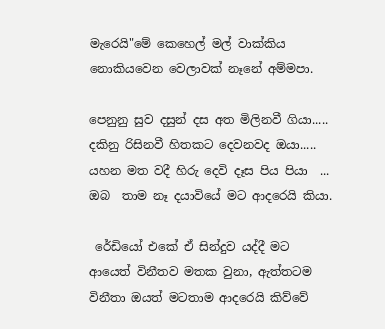මැරෙයි"මේ කෙහෙල් මල් වාක්කිය නොකියවෙන වෙලාවක් නෑනේ අම්මපා.

පෙනුනු සුව දසුන් දස අත මිලිනවී ගියා.....
දකිනු රිසිනවී හිතකට දෙවනවද ඔයා.....
යහන මත වදී හිරු දෙවි දෑස පිය පියා  ...
ඔබ  තාම නෑ දයාවියේ මට ආදරෙයි කියා.

 රේඩියෝ එකේ ඒ සින්දුව යද්දී මට ආයෙත් විනීතව මතක වුනා, ඇත්තටම විනීතා ඔයත් මටතාම ආදරෙයි කිව්වේ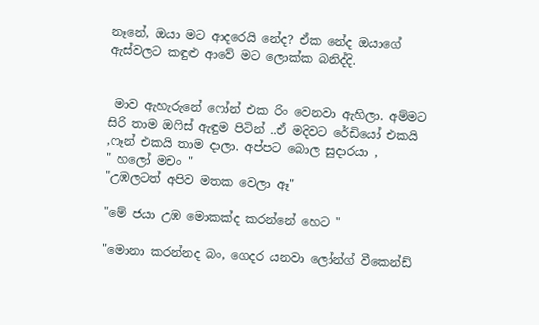නෑනේ, ඔයා මට ආදරෙයි නේද? ඒක නේද ඔයාගේ ඇස්වලට කඳුළු ආවේ මට ලොක්ක බනිද්දි.


 මාව ඇහැරුනේ ෆෝන් එක රිං වෙනවා ඇහිලා. අම්මට සිරි තාම ඔෆිස් ඇඳුම පිටින් ..ඒ මදිවට රේඩියෝ එකයි ,ෆෑන් එකයි තාම දාලා. අප්පට බොල සුදාරයා ,
" හලෝ මචං "
"උඹලටත් අපිව මතක වෙලා ඈ"

"මේ ජයා උඹ මොකක්ද කරන්නේ හෙට "

"මොනා කරන්නද බං, ගෙදර යනවා ලෝන්ග් වීකෙන්ඩ්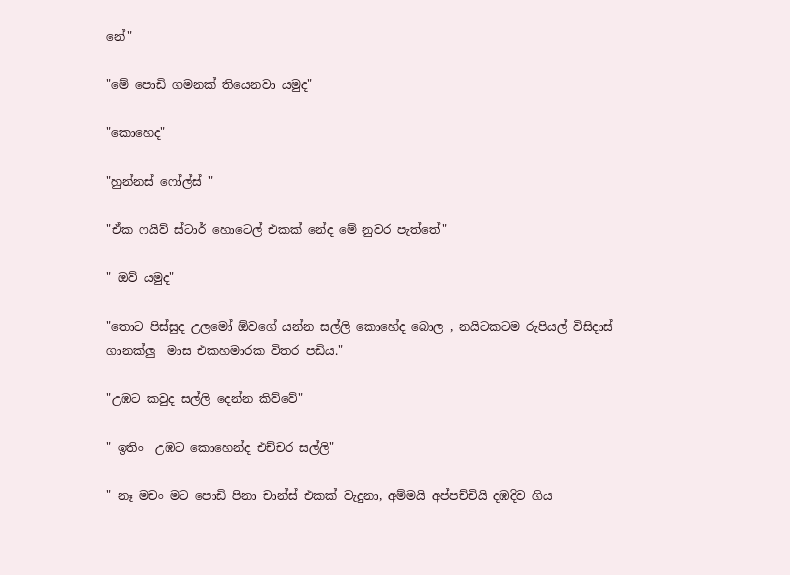නේ"

"මේ පොඩි ගමනක් තියෙනවා යමුද"

"කොහෙද"

"හුන්නස් ෆෝල්ස් "

"ඒක ෆයිව් ස්ටාර් හොටෙල් එකක් නේද මේ නුවර පැත්තේ"

" ඔව් යමුද"

"තොට පිස්සුද උලමෝ ඕවගේ යන්න සල්ලි කොහේද බොල , නයිටකටම රුපියල් විසිදාස් ගානක්ලු  මාස එකහමාරක විතර පඩිය."

"උඹට කවුද සල්ලි දෙන්න කිව්වේ"

" ඉතිං  උඹට කොහෙන්ද එච්චර සල්ලි"

" නෑ මචං මට පොඩි පිනා චාන්ස් එකක් වැදුනා, අම්මයි අප්පච්චියි දඹදිව ගිය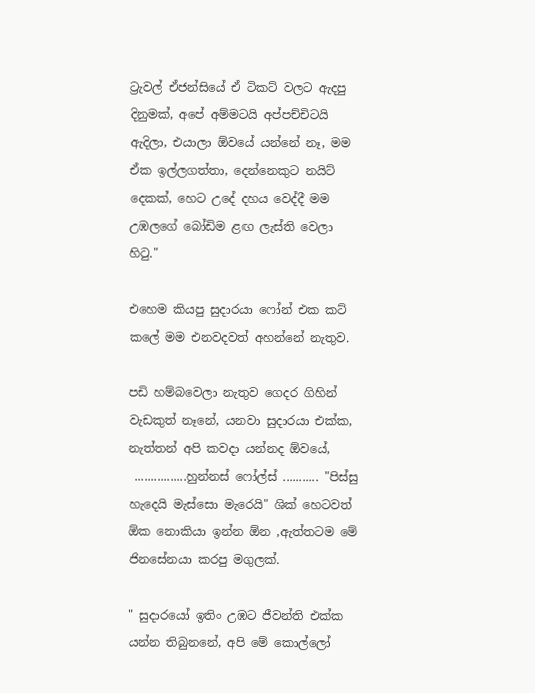ට්‍රැවල් ඒජන්සියේ ඒ ටිකට් වලට ඇදපු දිනුමක්, අපේ අම්මටයි අප්පච්චිටයි ඇදිලා, එයාලා ඕවයේ යන්නේ නෑ, මම ඒක ඉල්ලගත්තා, දෙන්නෙකුට නයිට් දෙකක්, හෙට උදේ දහය වෙද්දී මම උඹලගේ බෝඩිම ළඟ ලැස්ති වෙලා හිටු."

එහෙම කියපු සුදාරයා ෆෝන් එක කට් කලේ මම එනවදවත් අහන්නේ නැතුව.

පඩි හම්බවෙලා නැතුව ගෙදර ගිහින් වැඩකුත් නෑනේ, යනවා සුදාරයා එක්ක, නැත්තන් අපි කවදා යන්නද ඕවයේ,
 ................හුන්නස් ෆෝල්ස් ........... "පිස්සු හැදෙයි මැස්සො මැරෙයි" ශික් හෙටවත් ඕක නොකියා ඉන්න ඕන ,ඇත්තටම මේ ජිනසේනයා කරපු මගුලක්.

" සුදාරයෝ ඉතිං උඹට ජීවන්ති එක්ක යන්න තිබුනනේ, අපි මේ කොල්ලෝ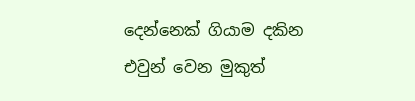දෙන්නෙක් ගියාම දකින එවුන් වෙන මුකුත්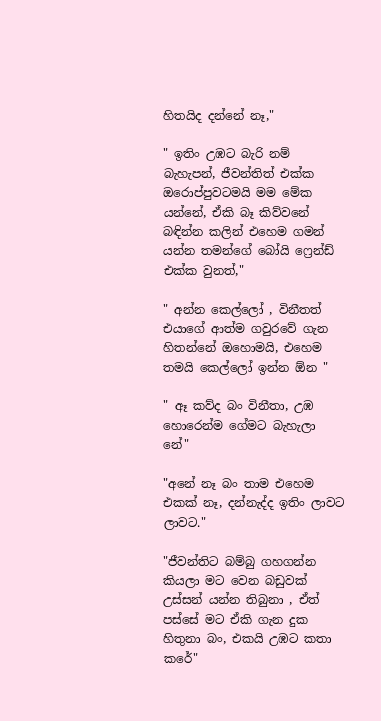හිතයිද දන්නේ නෑ,"

" ඉතිං උඹට බැරි නම් බැහැපන්, ජීවන්තිත් එක්ක ඔරොප්පුවටමයි මම මේක යන්නේ, ඒකි බෑ කිව්වනේ බඳින්න කලින් එහෙම ගමන් යන්න තමන්ගේ බෝයි ෆ්‍රෙන්ඩ් එක්ක වුනත්,"

" අන්න කෙල්ලෝ , විනීතත් එයාගේ ආත්ම ගවුරවේ ගැන හිතන්නේ ඔහොමයි, එහෙම තමයි කෙල්ලෝ ඉන්න ඕන "

" ඈ කව්ද බං විනීතා, උඹ හොරෙන්ම ගේමට බැහැලා නේ"

"අනේ නෑ බං තාම එහෙම එකක් නෑ, දන්නැද්ද ඉතිං ලාවට ලාවට."

"ජීවන්තිට බම්බු ගහගන්න කියලා මට වෙන බඩුවක් උස්සන් යන්න තිබුනා , ඒත් පස්සේ මට ඒකි ගැන දුක හිතුනා බං, එකයි උඹට කතා කරේ"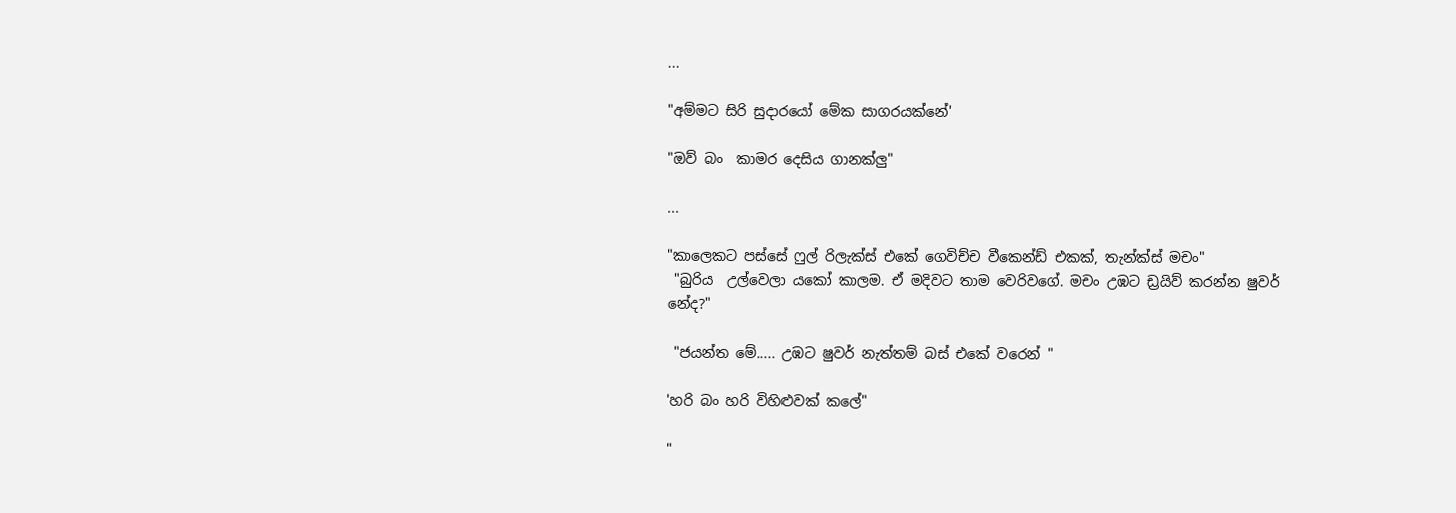...

"අම්මට සිරි සුදාරයෝ මේක සාගරයක්නේ'

"ඔව් බං  කාමර දෙසිය ගානක්ලු"

...

"කාලෙකට පස්සේ ෆුල් රිලැක්ස් එකේ ගෙවිච්ච වීකෙන්ඩ් එකක්, තැන්ක්ස් මචං"
 "බුරිය  උල්වෙලා යකෝ කාලම. ඒ මදිවට තාම වෙරිවගේ. මචං උඹට ඩ්‍රයිව් කරන්න ෂුවර් නේද?"

 "ජයන්ත මේ..... උඹට ෂුවර් නැත්තම් බස් එකේ වරෙන් "

'හරි බං හරි විහිළුවක් කලේ"

"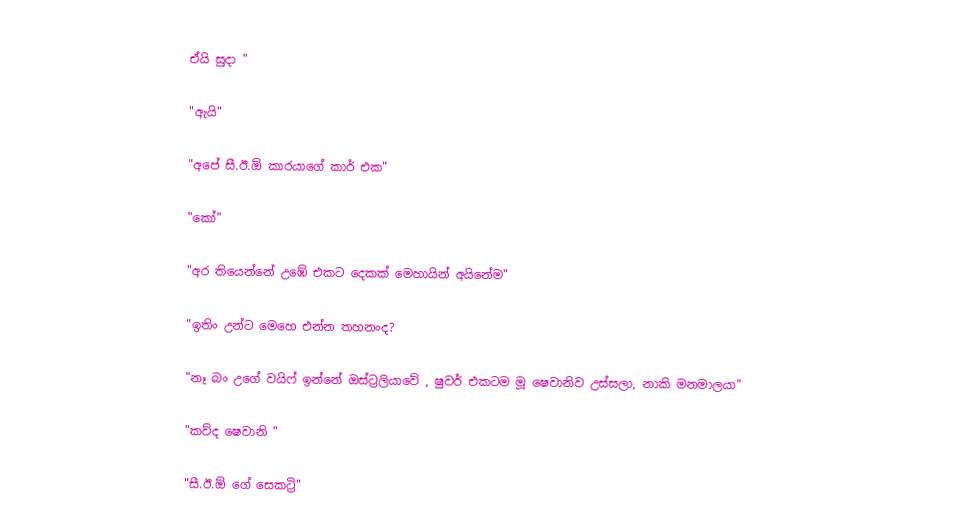ඒයි සුදා "

"ඇයි"

"අපේ සී.ඊ.ඕ කාරයාගේ කාර් එක"

"කෝ"

"අර තියෙන්නේ උඹේ එකට දෙකක් මෙහායින් අයිනේම"

"ඉතිං උන්ට මෙහෙ එන්න තහනංද?

"නෑ බං උගේ වයිෆ් ඉන්නේ ඔස්ට්‍රලියාවේ , ෂුවර් එකටම මූ ෂෙවානිව උස්සලා, නාකි මනමාලයා"

"කව්ද ෂෙවානි "

"සී.ඊ.ඕ ගේ සෙකට්‍රි"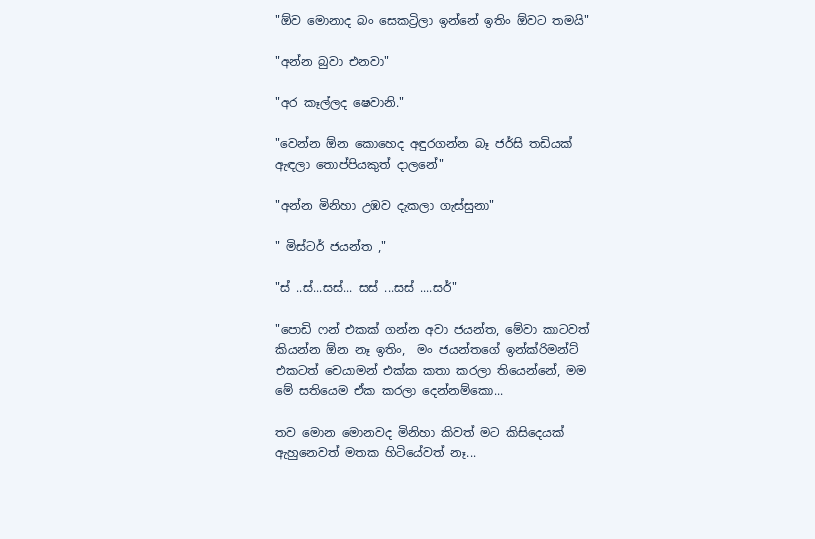"ඕව මොනාද බං සෙකට්‍රිලා ඉන්නේ ඉතිං ඕවට තමයි"

"අන්න බුවා එනවා"

"අර කෑල්ලද ෂෙවානි."

"වෙන්න ඕන කොහෙද අඳුරගන්න බෑ ජර්සි තඩියක් ඇඳලා තොප්පියකුත් දාලනේ"

"අන්න මිනිහා උඹව දැකලා ගැස්සුනා"

" මිස්ටර් ජයන්ත ,"

"ස් ..ස්...සස්... සස් ...සස් ....සර්"

"පොඩි ෆන් එකක් ගන්න අවා ජයන්ත, මේවා කාටවත් කියන්න ඕන නෑ ඉතිං,  මං ජයන්තගේ ඉන්ක්රිමන්ට් එකටත් චෙයාමන් එක්ක කතා කරලා තියෙන්නේ, මම මේ සතියෙම ඒක කරලා දෙන්නම්කො...

තව මොන මොනවද මිනිහා කිවත් මට කිසිදෙයක් ඇහුනෙවත් මතක හිටියේවත් නෑ...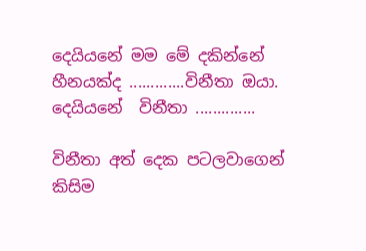දෙයියනේ මම මේ දකින්නේ හීනයක්ද .............විනීතා ඔයා.
දෙයියනේ  විනීතා ..............

විනීතා අත් දෙක පටලවාගෙන් කිසිම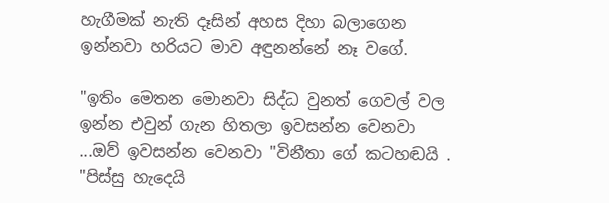හැගීමක් නැති දෑසින් අහස දිහා බලාගෙන ඉන්නවා හරියට මාව අඳුනන්නේ නෑ වගේ.

"ඉතිං මෙතන මොනවා සිද්ධ වුනත් ගෙවල් වල ඉන්න එවුන් ගැන හිතලා ඉවසන්න වෙනවා  ...ඔව් ඉවසන්න වෙනවා "විනීතා ගේ කටහඬයි . "පිස්සු හැදෙයි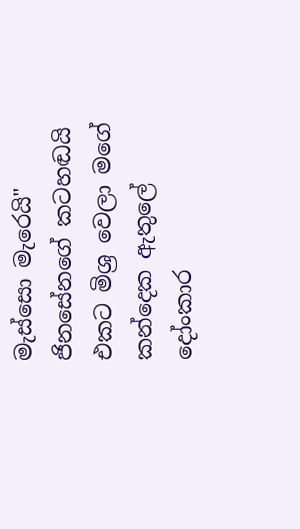මැස්සො මැරෙයි" ජිනසේනගේ කටහඬයි එකට මිශ්‍ර වෙලා මගේ කන්දෙක ඇතුලේ දෝංකාර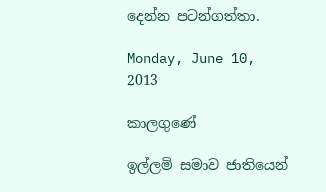දෙන්න පටන්ගත්තා.

Monday, June 10, 2013

කාලගුණේ

ඉල්ලමි සමාව ජාතියෙන්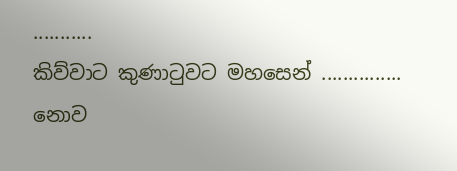...........
කිව්වාට කුණාටුවට මහසෙන් ...............
නොව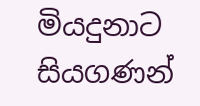මියදුනාට
සියගණන්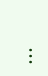...